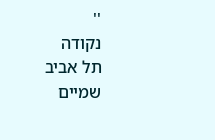''
נקודה
תל אביב
שמיים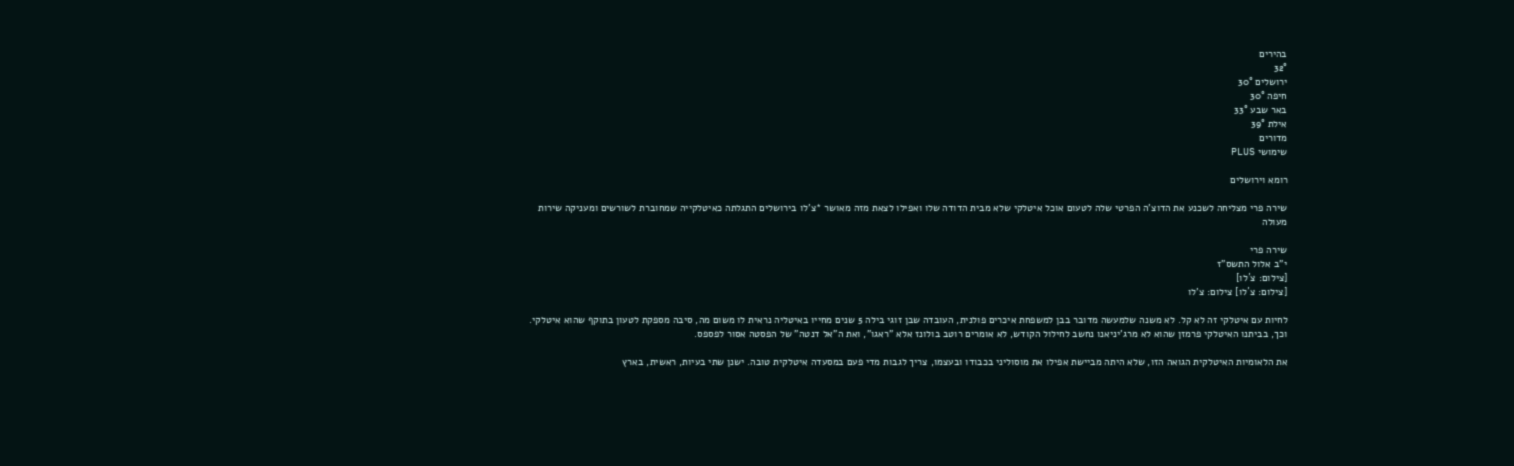בהירים
32°
ירושלים 30°
חיפה 30°
באר שבע 33°
אילת 39°
מדורים
שימושי PLUS

רומא וירושלים

שירה פרי מצליחה לשכנע את הדוצ'ה הפרטי שלה לטעום אוכל איטלקי שלא מבית הדודה שלו ואפילו לצאת מזה מאושר *צ'לו בירושלים התגלתה כאיטלקייה שמחוברת לשורשים ומעניקה שירות מעולה

שירה פרי
י"ב אלול התשס"ז
[צילום: צ´לו]
[צילום: צ´לו] צילום: צ'לו

לחיות עם איטלקי זה לא קל. לא משנה שלמעשה מדובר בבן למשפחת איכרים פולנית, העובדה שבן זוגי בילה 5 שנים מחייו באיטליה נראית לו משום מה, סיבה מספקת לטעון בתוקף שהוא איטלקי. וכך, בביתנו האיטלקי פרמזן שהוא לא מרג'יניאנו נחשב לחילול הקודש, לא אומרים רוטב בולונז אלא "ראגו", ואת ה"אל דנטה" של הפסטה אסור לפספס.

את הלאומיות האיטלקית הגואה הזו, שלא היתה מביישת אפילו את מוסוליני בכבודו ובעצמו, צריך לגבות מדי פעם במסעדה איטלקית טובה. ישנן שתי בעיות, ראשית, בארץ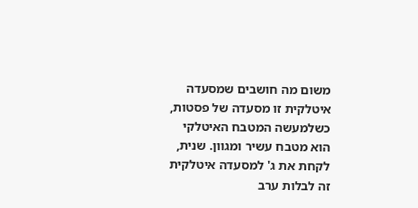משום מה חושבים שמסעדה איטלקית זו מסעדה של פסטות, כשלמעשה המטבח האיטלקי הוא מטבח עשיר ומגוון. שנית, לקחת את ג' למסעדה איטלקית זה לבלות ערב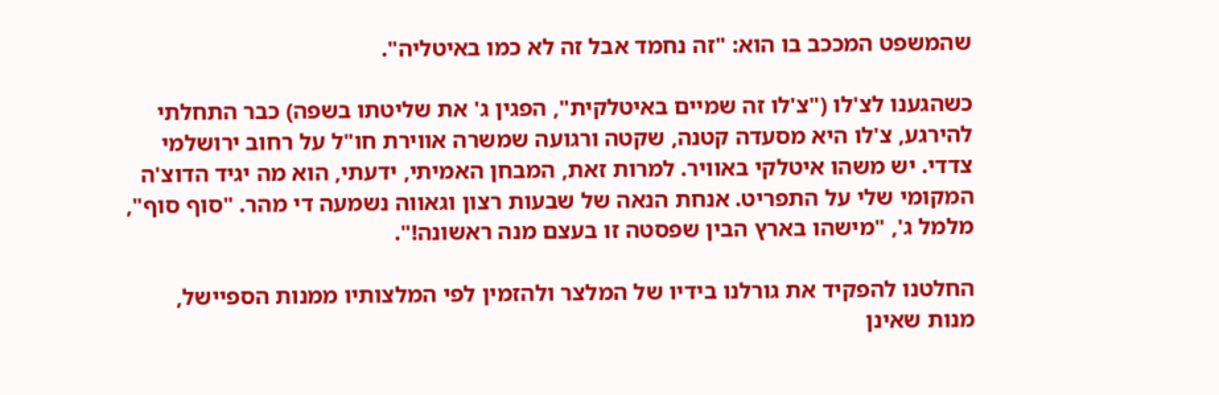שהמשפט המככב בו הוא: "זה נחמד אבל זה לא כמו באיטליה".

כשהגענו לצ'לו ("צ'לו זה שמיים באיטלקית", הפגין ג' את שליטתו בשפה) כבר התחלתי להירגע, צ'לו היא מסעדה קטנה, שקטה ורגועה שמשרה אווירת חו"ל על רחוב ירושלמי צדדי. יש משהו איטלקי באוויר. למרות זאת, המבחן האמיתי, ידעתי, הוא מה יגיד הדוצ'ה המקומי שלי על התפריט. אנחת הנאה של שבעות רצון וגאווה נשמעה די מהר. "סוף סוף", מלמל ג', "מישהו בארץ הבין שפסטה זו בעצם מנה ראשונה!".

החלטנו להפקיד את גורלנו בידיו של המלצר ולהזמין לפי המלצותיו ממנות הספיישל, מנות שאינן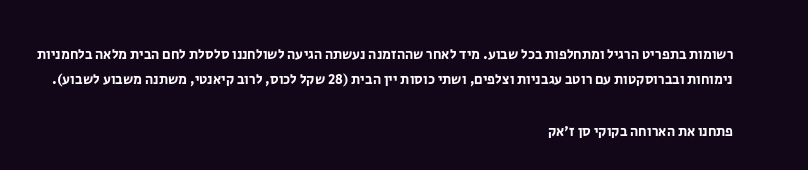רשומות בתפריט הרגיל ומתחלפות בכל שבוע. מיד לאחר שההזמנה נעשתה הגיעה לשולחננו סלסלת לחם הבית מלאה בלחמניות נימוחות ובברוסקטות עם רוטב עגבניות וצלפים, ושתי כוסות יין הבית (28 שקל לכוס, לרוב קיאנטי, משתנה משבוע לשבוע).

פתחנו את הארוחה בקוקי סן ז'אק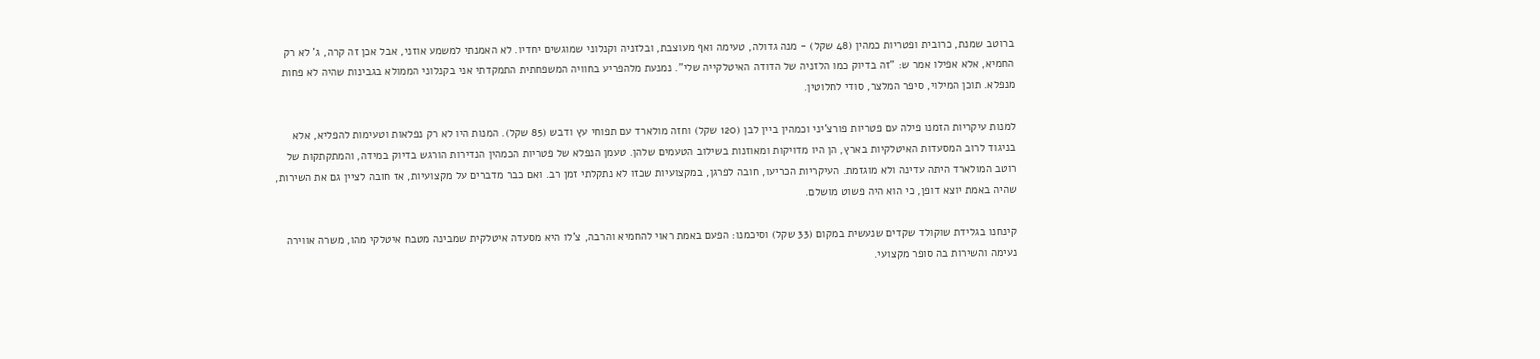ברוטב שמנת, כרובית ופטריות כמהין (48 שקל) - מנה גדולה, טעימה ואף מעוצבת, ובלזניה וקנלוני שמוגשים יחדיו. לא האמנתי למשמע אוזני, אבל אכן זה קרה, ג' לא רק החמיא, אלא אפילו אמר ש: "זה בדיוק כמו הלזניה של הדודה האיטלקייה שלי". נמנעת מלהפריע בחוויה המשפחתית התמקדתי אני בקנלוני הממולא בגבינות שהיה לא פחות מנפלא. תוכן המילוי, סיפר המלצר, סודי לחלוטין.

למנות עיקריות הזמנו פילה עם פטריות פורצ'יני וכמהין ביין לבן (120 שקל) וחזה מולארד עם תפוחי עץ ודבש (85 שקל). המנות היו לא רק נפלאות וטעימות להפליא, אלא בניגוד לרוב המסעדות האיטלקיות בארץ, הן היו מדויקות ומאוזנות בשילוב הטעמים שלהן. טעמן הנפלא של פטריות הכמהין הנדירות הורגש בדיוק במידה, והמתקתקות של רוטב המולארד היתה עדינה ולא מוגזמת. העיקריות הכריעו, חובה לפרגן, במקצועיות שכזו לא נתקלתי זמן רב. ואם כבר מדברים על מקצועיות, אז חובה לציין גם את השירות, שהיה באמת יוצא דופן, כי הוא היה פשוט מושלם.

קינחנו בגלידת שוקולד שקדים שנעשית במקום (33 שקל) וסיכמנו: הפעם באמת ראוי להחמיא והרבה, צ'לו היא מסעדה איטלקית שמבינה מטבח איטלקי מהו, משרה אווירה נעימה והשירות בה סופר מקצועי.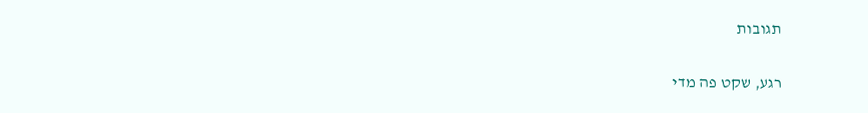תגובות

רגע, שקט פה מדי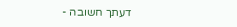דעתך חשובה -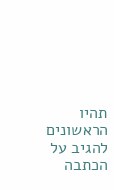תהיו הראשונים להגיב על הכתבה